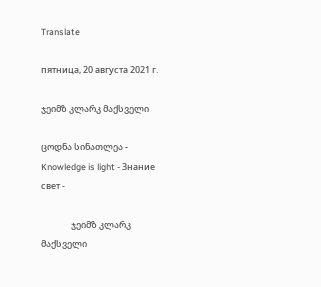Translate

пятница, 20 августа 2021 г.

ჯეიმზ კლარკ მაქსველი

ცოდნა სინათლეა - Knowledge is light - Знание свет -

               ჯეიმზ კლარკ მაქსველი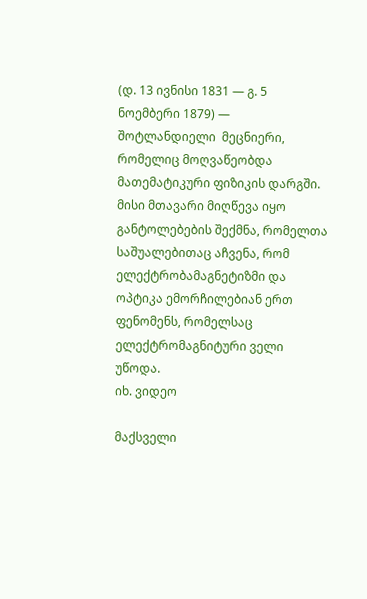(დ. 13 ივნისი 1831 — გ. 5 ნოემბერი 1879) — შოტლანდიელი  მეცნიერი, რომელიც მოღვაწეობდა მათემატიკური ფიზიკის დარგში. მისი მთავარი მიღწევა იყო განტოლებების შექმნა, რომელთა საშუალებითაც აჩვენა, რომ ელექტრობამაგნეტიზმი და ოპტიკა ემორჩილებიან ერთ ფენომენს, რომელსაც ელექტრომაგნიტური ველი უწოდა.
იხ. ვიდეო

მაქსველი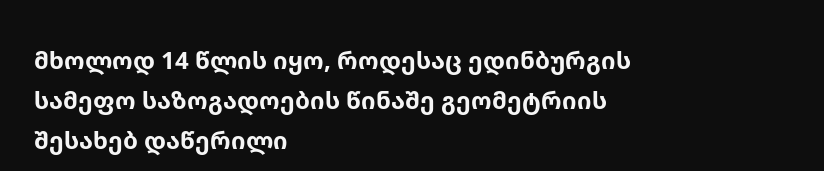მხოლოდ 14 წლის იყო, როდესაც ედინბურგის სამეფო საზოგადოების წინაშე გეომეტრიის შესახებ დაწერილი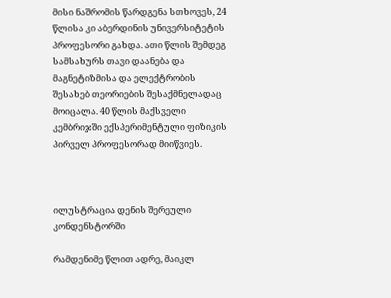მისი ნაშრომის წარდგენა სთხოვეს, 24 წლისა კი აბერდინის უნივერსიტეტის პროფესორი გახდა. ათი წლის შემდეგ სამსახურს თავი დაანება და მაგნეტიზმისა და ელექტრობის შესახებ თეორიების შესაქმნელადაც მოიცალა. 40 წლის მაქსველი კემბრიჯში ექსპერიმენტული ფიზიკის პირველ პროფესორად მიიწვიეს.



ილუსტრაცია დენის შერეული კონდენსტორში

რამდენიმე წლით ადრე, მაიკლ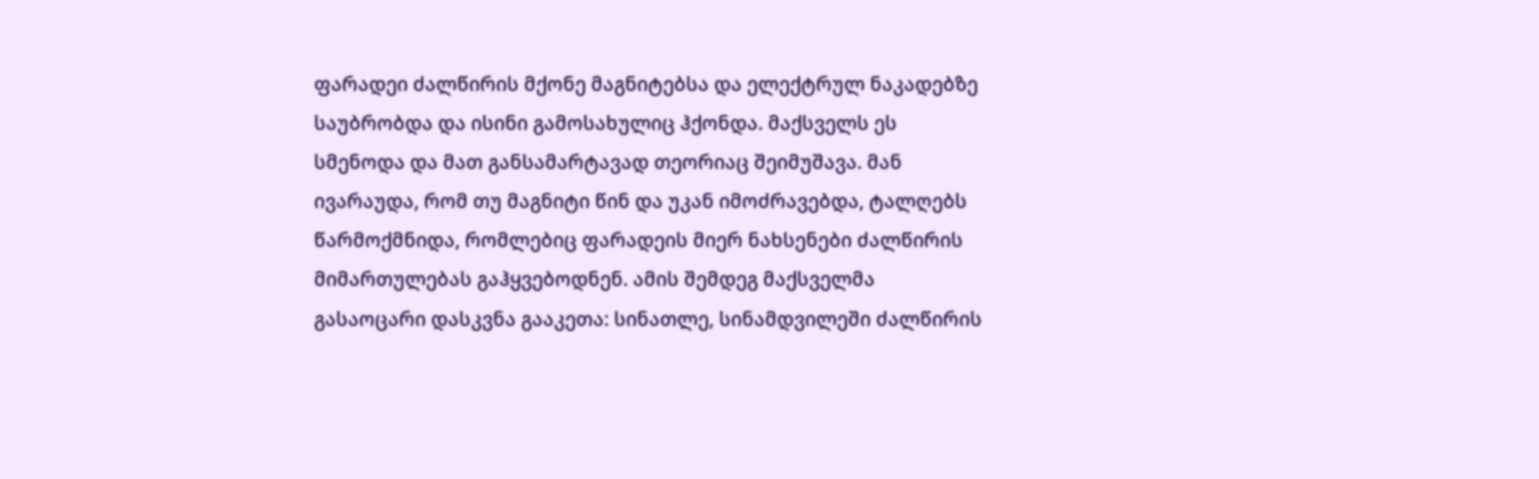ფარადეი ძალწირის მქონე მაგნიტებსა და ელექტრულ ნაკადებზე საუბრობდა და ისინი გამოსახულიც ჰქონდა. მაქსველს ეს სმენოდა და მათ განსამარტავად თეორიაც შეიმუშავა. მან ივარაუდა, რომ თუ მაგნიტი წინ და უკან იმოძრავებდა, ტალღებს წარმოქმნიდა, რომლებიც ფარადეის მიერ ნახსენები ძალწირის მიმართულებას გაჰყვებოდნენ. ამის შემდეგ მაქსველმა გასაოცარი დასკვნა გააკეთა: სინათლე, სინამდვილეში ძალწირის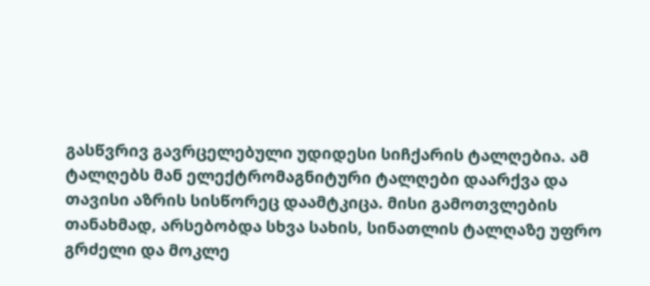გასწვრივ გავრცელებული უდიდესი სიჩქარის ტალღებია. ამ ტალღებს მან ელექტრომაგნიტური ტალღები დაარქვა და თავისი აზრის სისწორეც დაამტკიცა. მისი გამოთვლების თანახმად, არსებობდა სხვა სახის, სინათლის ტალღაზე უფრო გრძელი და მოკლე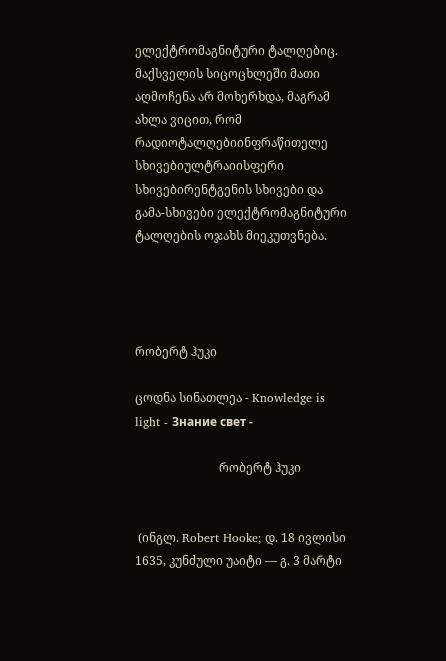ელექტრომაგნიტური ტალღებიც. მაქსველის სიცოცხლეში მათი აღმოჩენა არ მოხერხდა, მაგრამ ახლა ვიცით, რომ რადიოტალღებიინფრაწითელე სხივებიულტრაიისფერი სხივებირენტგენის სხივები და გამა-სხივები ელექტრომაგნიტური ტალღების ოჯახს მიეკუთვნება.




რობერტ ჰუკი

ცოდნა სინათლეა - Knowledge is light - Знание свет -

                            რობერტ ჰუკი


 (ინგლ. Robert Hooke; დ. 18 ივლისი 1635, კუნძული უაიტი — გ. 3 მარტი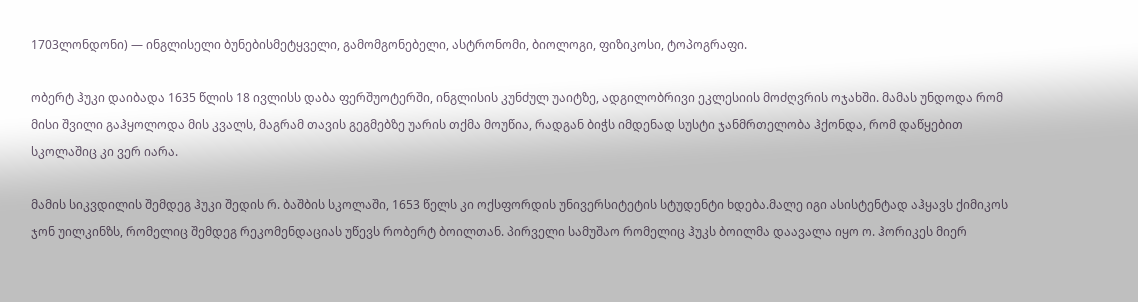1703ლონდონი) — ინგლისელი ბუნებისმეტყველი, გამომგონებელი, ასტრონომი, ბიოლოგი, ფიზიკოსი, ტოპოგრაფი.

ობერტ ჰუკი დაიბადა 1635 წლის 18 ივლისს დაბა ფერშუოტერში, ინგლისის კუნძულ უაიტზე, ადგილობრივი ეკლესიის მოძღვრის ოჯახში. მამას უნდოდა რომ მისი შვილი გაჰყოლოდა მის კვალს, მაგრამ თავის გეგმებზე უარის თქმა მოუწია, რადგან ბიჭს იმდენად სუსტი ჯანმრთელობა ჰქონდა, რომ დაწყებით სკოლაშიც კი ვერ იარა.

მამის სიკვდილის შემდეგ ჰუკი შედის რ. ბაშბის სკოლაში, 1653 წელს კი ოქსფორდის უნივერსიტეტის სტუდენტი ხდება.მალე იგი ასისტენტად აჰყავს ქიმიკოს ჯონ უილკინზს, რომელიც შემდეგ რეკომენდაციას უწევს რობერტ ბოილთან. პირველი სამუშაო რომელიც ჰუკს ბოილმა დაავალა იყო ო. ჰორიკეს მიერ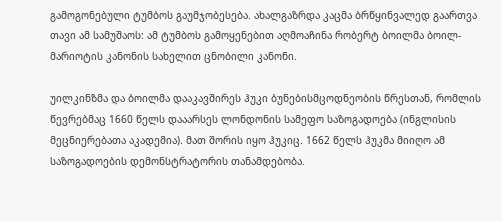გამოგონებული ტუმბოს გაუმჯობესება. ახალგაზრდა კაცმა ბრწყინვალედ გაართვა თავი ამ სამუშაოს: ამ ტუმბოს გამოყენებით აღმოაჩინა რობერტ ბოილმა ბოილ-მარიოტის კანონის სახელით ცნობილი კანონი.

უილკინზმა და ბოილმა დააკავშირეს ჰუკი ბუნებისმცოდნეობის წრესთან, რომლის წევრებმაც 1660 წელს დააარსეს ლონდონის სამეფო საზოგადოება (ინგლისის მეცნიერებათა აკადემია). მათ შორის იყო ჰუკიც. 1662 წელს ჰუკმა მიიღო ამ საზოგადოების დემონსტრატორის თანამდებობა.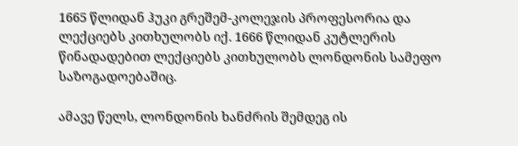1665 წლიდან ჰუკი გრეშემ-კოლეჯის პროფესორია და ლექციებს კითხულობს იქ. 1666 წლიდან კუტლერის წინადადებით ლექციებს კითხულობს ლონდონის სამეფო საზოგადოებაშიც.

ამავე წელს, ლონდონის ხანძრის შემდეგ ის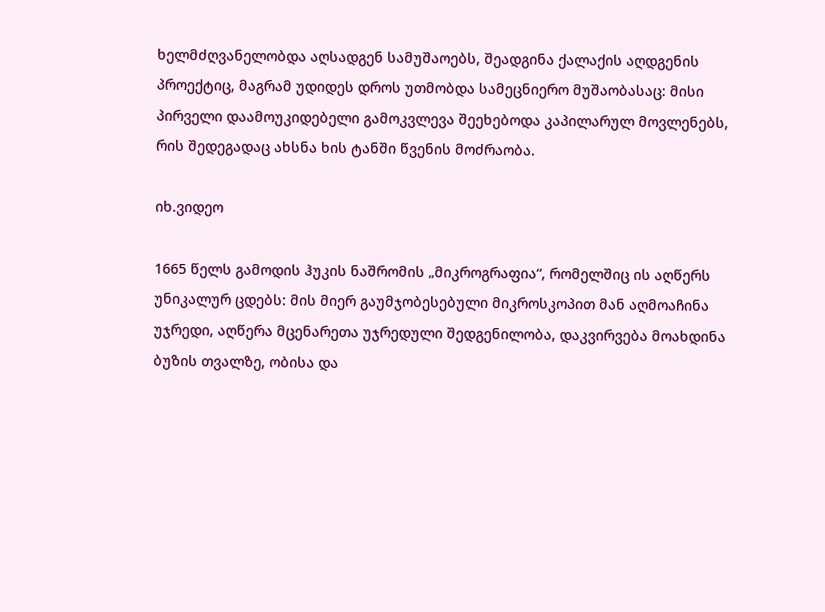ხელმძღვანელობდა აღსადგენ სამუშაოებს, შეადგინა ქალაქის აღდგენის პროექტიც, მაგრამ უდიდეს დროს უთმობდა სამეცნიერო მუშაობასაც: მისი პირველი დაამოუკიდებელი გამოკვლევა შეეხებოდა კაპილარულ მოვლენებს, რის შედეგადაც ახსნა ხის ტანში წვენის მოძრაობა.

იხ.ვიდეო

1665 წელს გამოდის ჰუკის ნაშრომის „მიკროგრაფია“, რომელშიც ის აღწერს უნიკალურ ცდებს: მის მიერ გაუმჯობესებული მიკროსკოპით მან აღმოაჩინა უჯრედი, აღწერა მცენარეთა უჯრედული შედგენილობა, დაკვირვება მოახდინა ბუზის თვალზე, ობისა და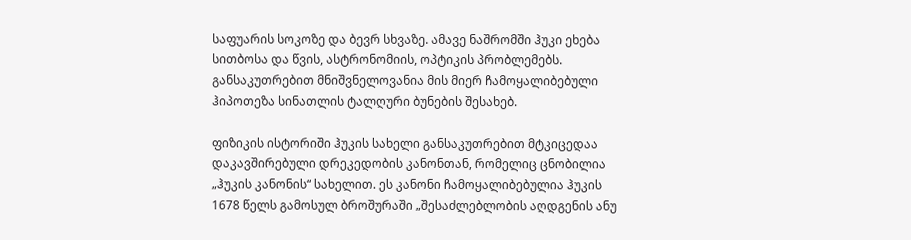საფუარის სოკოზე და ბევრ სხვაზე. ამავე ნაშრომში ჰუკი ეხება სითბოსა და წვის, ასტრონომიის, ოპტიკის პრობლემებს. განსაკუთრებით მნიშვნელოვანია მის მიერ ჩამოყალიბებული ჰიპოთეზა სინათლის ტალღური ბუნების შესახებ.

ფიზიკის ისტორიში ჰუკის სახელი განსაკუთრებით მტკიცედაა დაკავშირებული დრეკედობის კანონთან, რომელიც ცნობილია „ჰუკის კანონის“ სახელით. ეს კანონი ჩამოყალიბებულია ჰუკის 1678 წელს გამოსულ ბროშურაში „შესაძლებლობის აღდგენის ანუ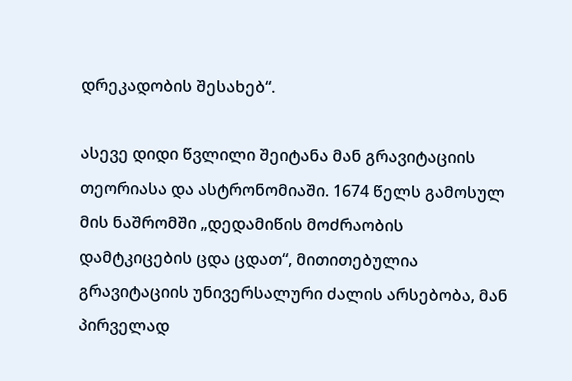დრეკადობის შესახებ“.

ასევე დიდი წვლილი შეიტანა მან გრავიტაციის თეორიასა და ასტრონომიაში. 1674 წელს გამოსულ მის ნაშრომში „დედამიწის მოძრაობის დამტკიცების ცდა ცდათ“, მითითებულია გრავიტაციის უნივერსალური ძალის არსებობა, მან პირველად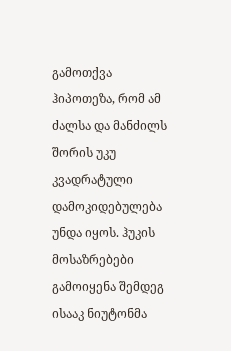გამოთქვა ჰიპოთეზა, რომ ამ ძალსა და მანძილს შორის უკუ კვადრატული დამოკიდებულება უნდა იყოს. ჰუკის მოსაზრებები გამოიყენა შემდეგ ისააკ ნიუტონმა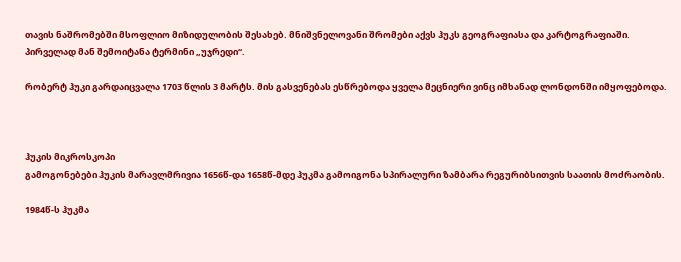თავის ნაშრომებში მსოფლიო მიზიდულობის შესახებ. მნიშვნელოვანი შრომები აქვს ჰუკს გეოგრაფიასა და კარტოგრაფიაში. პირველად მან შემოიტანა ტერმინი „უჯრედი“.

რობერტ ჰუკი გარდაიცვალა 1703 წლის 3 მარტს. მის გასვენებას ესწრებოდა ყველა მეცნიერი ვინც იმხანად ლონდონში იმყოფებოდა.



ჰუკის მიკროსკოპი
გამოგონებები ჰუკის მარავლმრივია 1656წ-და 1658წ-მდე ჰუკმა გამოიგონა სპირალური ზამბარა რეგურიბსითვის საათის მოძრაობის.

1984წ-ს ჰუკმა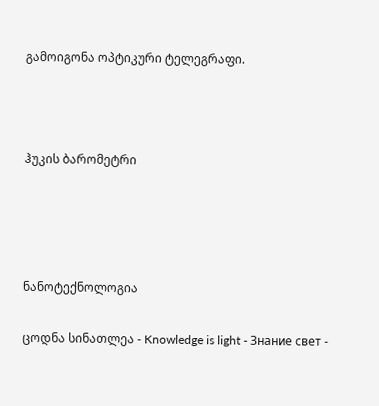გამოიგონა ოპტიკური ტელეგრაფი.



ჰუკის ბარომეტრი




ნანოტექნოლოგია

ცოდნა სინათლეა - Knowledge is light - Знание свет -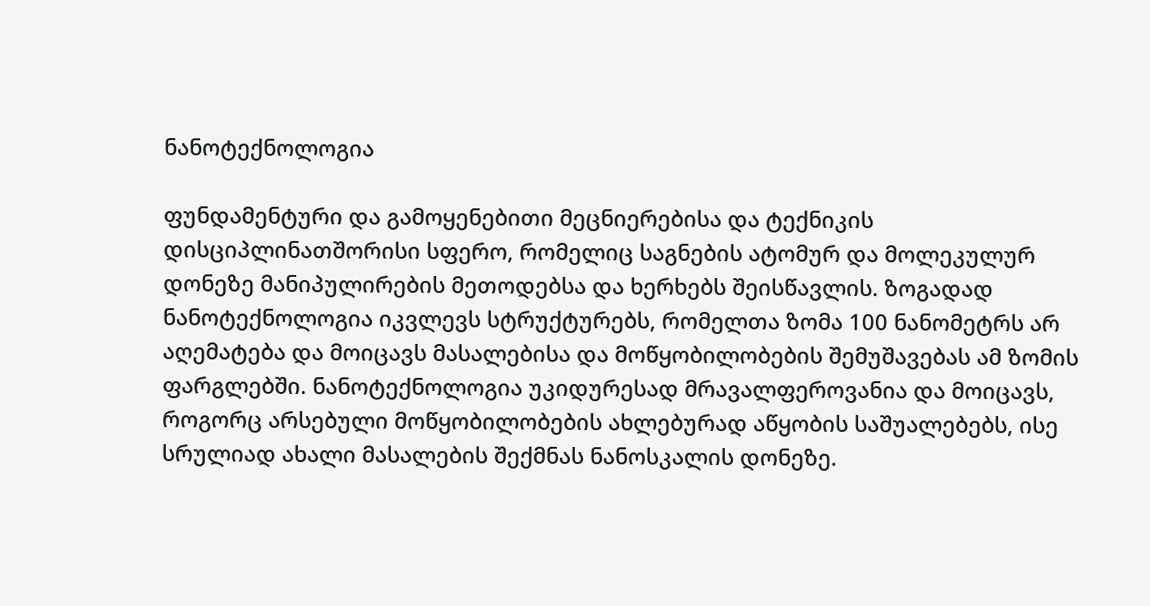ნანოტექნოლოგია

ფუნდამენტური და გამოყენებითი მეცნიერებისა და ტექნიკის დისციპლინათშორისი სფერო, რომელიც საგნების ატომურ და მოლეკულურ დონეზე მანიპულირების მეთოდებსა და ხერხებს შეისწავლის. ზოგადად ნანოტექნოლოგია იკვლევს სტრუქტურებს, რომელთა ზომა 100 ნანომეტრს არ აღემატება და მოიცავს მასალებისა და მოწყობილობების შემუშავებას ამ ზომის ფარგლებში. ნანოტექნოლოგია უკიდურესად მრავალფეროვანია და მოიცავს, როგორც არსებული მოწყობილობების ახლებურად აწყობის საშუალებებს, ისე სრულიად ახალი მასალების შექმნას ნანოსკალის დონეზე.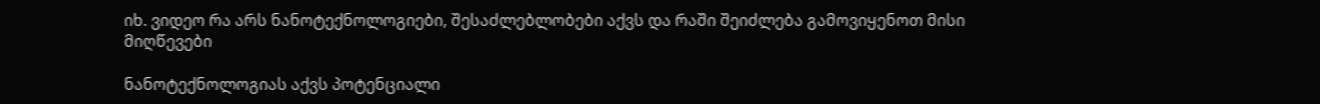იხ. ვიდეო რა არს ნანოტექნოლოგიები, შესაძლებლობები აქვს და რაში შეიძლება გამოვიყენოთ მისი მიღწევები

ნანოტექნოლოგიას აქვს პოტენციალი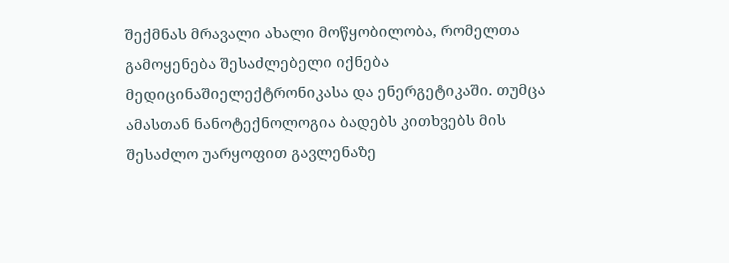შექმნას მრავალი ახალი მოწყობილობა, რომელთა გამოყენება შესაძლებელი იქნება მედიცინაშიელექტრონიკასა და ენერგეტიკაში. თუმცა ამასთან ნანოტექნოლოგია ბადებს კითხვებს მის შესაძლო უარყოფით გავლენაზე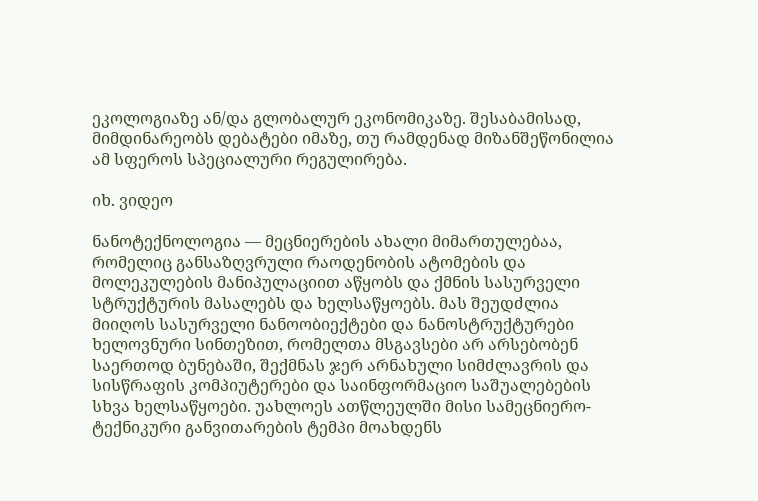ეკოლოგიაზე ან/და გლობალურ ეკონომიკაზე. შესაბამისად, მიმდინარეობს დებატები იმაზე, თუ რამდენად მიზანშეწონილია ამ სფეროს სპეციალური რეგულირება.

იხ. ვიდეო

ნანოტექნოლოგია — მეცნიერების ახალი მიმართულებაა, რომელიც განსაზღვრული რაოდენობის ატომების და მოლეკულების მანიპულაციით აწყობს და ქმნის სასურველი სტრუქტურის მასალებს და ხელსაწყოებს. მას შეუდძლია მიიღოს სასურველი ნანოობიექტები და ნანოსტრუქტურები ხელოვნური სინთეზით, რომელთა მსგავსები არ არსებობენ საერთოდ ბუნებაში, შექმნას ჯერ არნახული სიმძლავრის და სისწრაფის კომპიუტერები და საინფორმაციო საშუალებების სხვა ხელსაწყოები. უახლოეს ათწლეულში მისი სამეცნიერო-ტექნიკური განვითარების ტემპი მოახდენს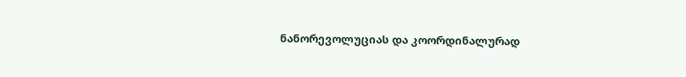ნანორევოლუციას და კოორდინალურად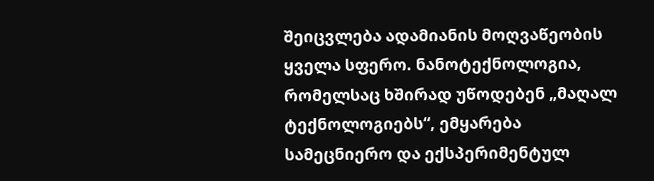შეიცვლება ადამიანის მოღვაწეობის ყველა სფერო. ნანოტექნოლოგია, რომელსაც ხშირად უწოდებენ „მაღალ ტექნოლოგიებს“, ემყარება სამეცნიერო და ექსპერიმენტულ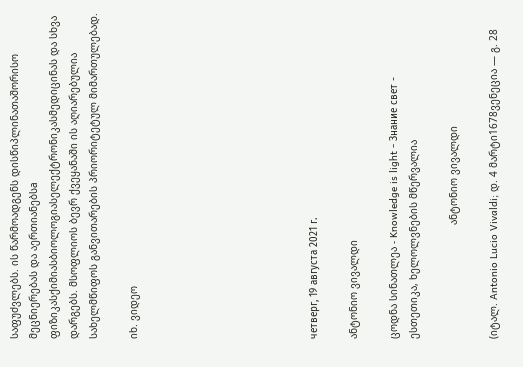საფუძვლებს. ის წარმოადგენს დისწიპლინათაშორისო მეცნიერებას და აერთიანებსa ფიზიკასქიმიასბიოლოგიასელექტრონიკასმედიცინას და სხვა დარგებს. მსოფლიოს ბევრ ქვეყანაში ის აღიარებულია სახელმწიფოს განვითარების პრიორიტეტულ მიმართულებად.

იხ. ვიდეო








четверг, 19 августа 2021 г.

ანტონიო ვივალდი

ცოდნა სინათლეა - Knowledge is light - Знание свет -                                           ესთეთიკა, ხელოლვნების მწერვალია

                                      ანტონიო ვივალდი

(იტალ. Antonio Lucio Vivaldi; დ. 4 მარტი1678ვენეცია ― გ. 28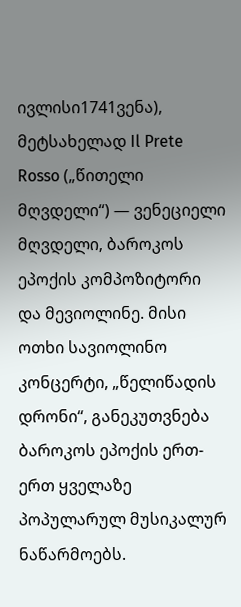ივლისი1741ვენა), მეტსახელად Il Prete Rosso („წითელი მღვდელი“) — ვენეციელი მღვდელი, ბაროკოს ეპოქის კომპოზიტორი და მევიოლინე. მისი ოთხი სავიოლინო კონცერტი, „წელიწადის დრონი“, განეკუთვნება ბაროკოს ეპოქის ერთ-ერთ ყველაზე პოპულარულ მუსიკალურ ნაწარმოებს.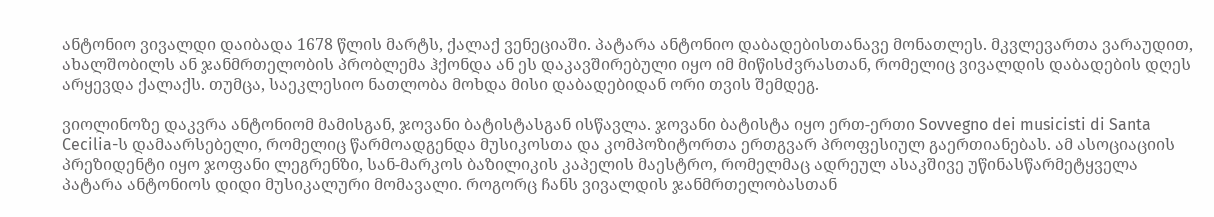ანტონიო ვივალდი დაიბადა 1678 წლის მარტს, ქალაქ ვენეციაში. პატარა ანტონიო დაბადებისთანავე მონათლეს. მკვლევართა ვარაუდით, ახალშობილს ან ჯანმრთელობის პრობლემა ჰქონდა ან ეს დაკავშირებული იყო იმ მიწისძვრასთან, რომელიც ვივალდის დაბადების დღეს არყევდა ქალაქს. თუმცა, საეკლესიო ნათლობა მოხდა მისი დაბადებიდან ორი თვის შემდეგ.

ვიოლინოზე დაკვრა ანტონიომ მამისგან, ჯოვანი ბატისტასგან ისწავლა. ჯოვანი ბატისტა იყო ერთ-ერთი Sovvegno dei musicisti di Santa Cecilia-ს დამაარსებელი, რომელიც წარმოადგენდა მუსიკოსთა და კომპოზიტორთა ერთგვარ პროფესიულ გაერთიანებას. ამ ასოციაციის პრეზიდენტი იყო ჯოფანი ლეგრენზი, სან-მარკოს ბაზილიკის კაპელის მაესტრო, რომელმაც ადრეულ ასაკშივე უწინასწარმეტყველა პატარა ანტონიოს დიდი მუსიკალური მომავალი. როგორც ჩანს ვივალდის ჯანმრთელობასთან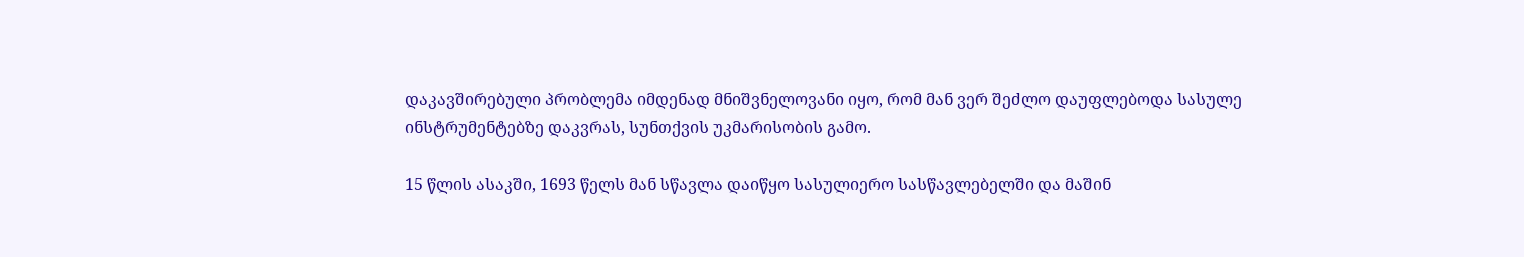დაკავშირებული პრობლემა იმდენად მნიშვნელოვანი იყო, რომ მან ვერ შეძლო დაუფლებოდა სასულე ინსტრუმენტებზე დაკვრას, სუნთქვის უკმარისობის გამო.

15 წლის ასაკში, 1693 წელს მან სწავლა დაიწყო სასულიერო სასწავლებელში და მაშინ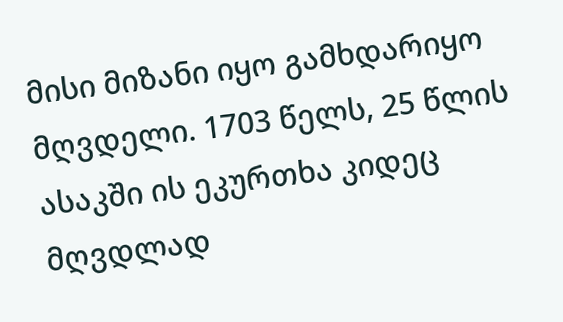მისი მიზანი იყო გამხდარიყო მღვდელი. 1703 წელს, 25 წლის ასაკში ის ეკურთხა კიდეც მღვდლად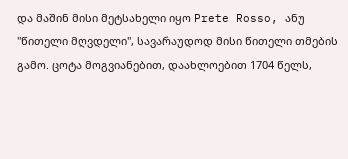და მაშინ მისი მეტსახელი იყო Prete Rosso, ანუ "წითელი მღვდელი", სავარაუდოდ მისი წითელი თმების გამო. ცოტა მოგვიანებით, დაახლოებით 1704 წელს,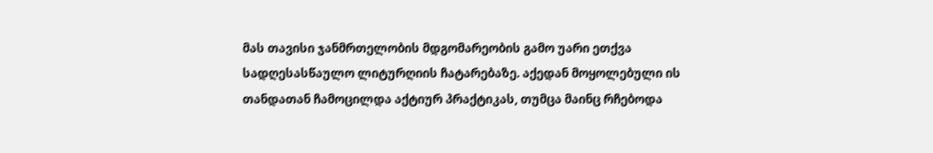მას თავისი ჯანმრთელობის მდგომარეობის გამო უარი ეთქვა სადღესასწაულო ლიტურღიის ჩატარებაზე. აქედან მოყოლებული ის თანდათან ჩამოცილდა აქტიურ პრაქტიკას, თუმცა მაინც რჩებოდა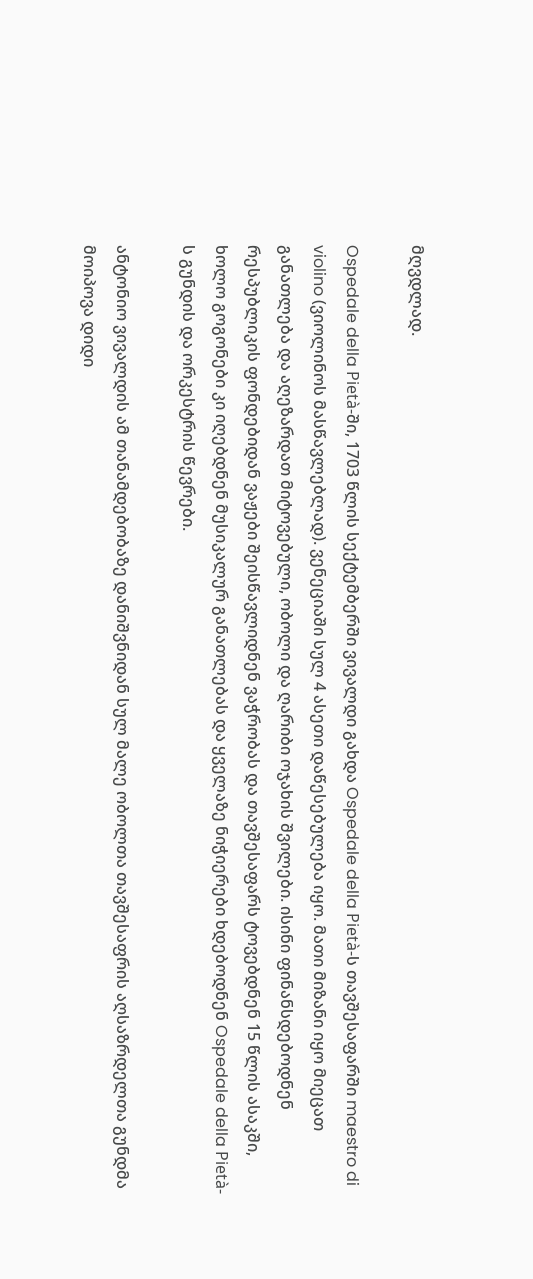მღვდლად.

Ospedale della Pietà-ში, 1703 წლის სექტემბერში ვივალდი გახდა Ospedale della Pietà-ს თავშესაფარში maestro di violino (ვიოლინოს მასწავლებლად). ვენეციაში სულ 4 ასეთი დაწესებულება იყო. მათი მიზანი იყო მიეცათ განათლება და აღეზარდათ მიტოვებული, ობოლი და ღარიბი ოჯახის შვილები. ისინი ფინანსდებოდნენ რესპუბლიკის ფონდებიდან ვაჟები შეისწავლიდნენ ვაჭრობას და თავშესაფარს ტოვებდნენ 15 წლის ასაკში, ხოლო გოგონები კი იღებდნენ მუსიკალურ განათლებას და ყველაზე ნიჭიერები ხდებოდნენ Ospedale della Pietà-ს გუნდის და ორკესტრის წევრები.

ანტონიო ვივალდის ამ თანამდებობაზე დანიშვნიდან სულ მალე ობოლთა თავშესაფრის აღსაზრდელთა გუნდმა მოიპოვა დიდი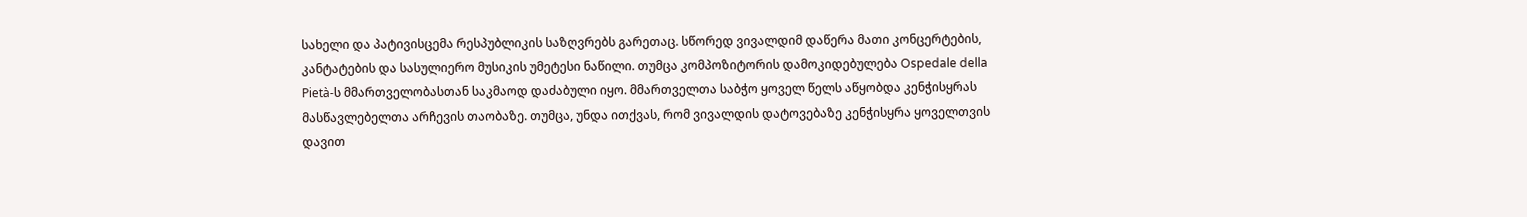სახელი და პატივისცემა რესპუბლიკის საზღვრებს გარეთაც. სწორედ ვივალდიმ დაწერა მათი კონცერტების, კანტატების და სასულიერო მუსიკის უმეტესი ნაწილი. თუმცა კომპოზიტორის დამოკიდებულება Ospedale della Pietà-ს მმართველობასთან საკმაოდ დაძაბული იყო. მმართველთა საბჭო ყოველ წელს აწყობდა კენჭისყრას მასწავლებელთა არჩევის თაობაზე. თუმცა, უნდა ითქვას, რომ ვივალდის დატოვებაზე კენჭისყრა ყოველთვის დავით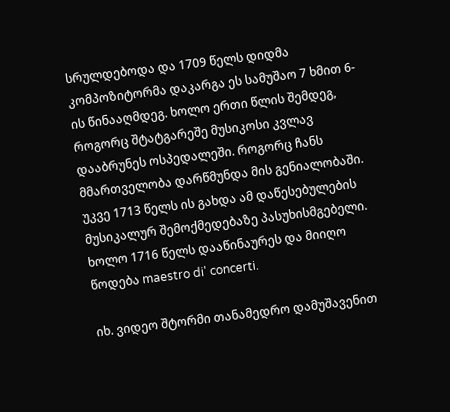სრულდებოდა და 1709 წელს დიდმა კომპოზიტორმა დაკარგა ეს სამუშაო 7 ხმით 6-ის წინააღმდეგ. ხოლო ერთი წლის შემდეგ, როგორც შტატგარეშე მუსიკოსი კვლავ დააბრუნეს ოსპედალეში. როგორც ჩანს მმართველობა დარწმუნდა მის გენიალობაში. უკვე 1713 წელს ის გახდა ამ დაწესებულების მუსიკალურ შემოქმედებაზე პასუხისმგებელი. ხოლო 1716 წელს დააწინაურეს და მიიღო წოდება maestro di' concerti.

იხ. ვიდეო შტორმი თანამედრო დამუშავენით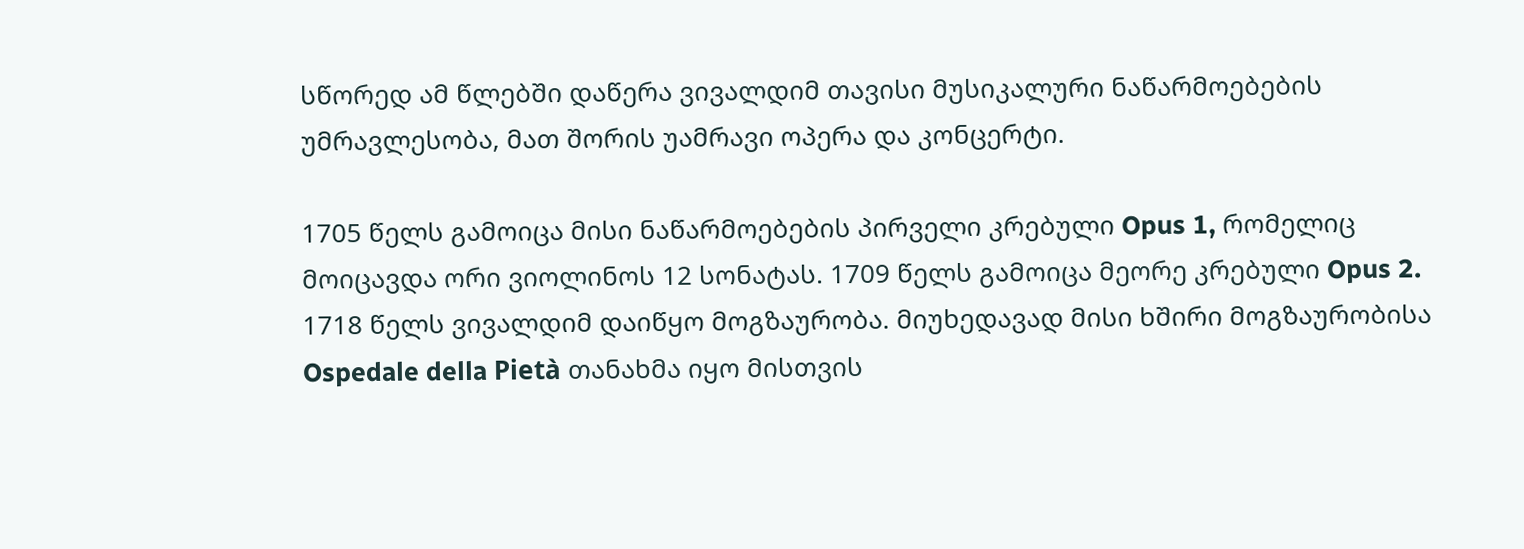სწორედ ამ წლებში დაწერა ვივალდიმ თავისი მუსიკალური ნაწარმოებების უმრავლესობა, მათ შორის უამრავი ოპერა და კონცერტი.

1705 წელს გამოიცა მისი ნაწარმოებების პირველი კრებული Opus 1, რომელიც მოიცავდა ორი ვიოლინოს 12 სონატას. 1709 წელს გამოიცა მეორე კრებული Opus 2. 1718 წელს ვივალდიმ დაიწყო მოგზაურობა. მიუხედავად მისი ხშირი მოგზაურობისა Ospedale della Pietà თანახმა იყო მისთვის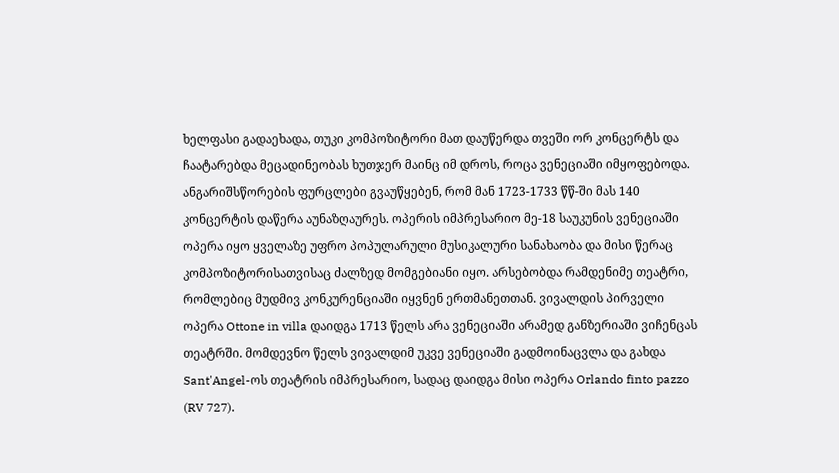ხელფასი გადაეხადა, თუკი კომპოზიტორი მათ დაუწერდა თვეში ორ კონცერტს და ჩაატარებდა მეცადინეობას ხუთჯერ მაინც იმ დროს, როცა ვენეციაში იმყოფებოდა. ანგარიშსწორების ფურცლები გვაუწყებენ, რომ მან 1723-1733 წწ-ში მას 140 კონცერტის დაწერა აუნაზღაურეს. ოპერის იმპრესარიო მე-18 საუკუნის ვენეციაში ოპერა იყო ყველაზე უფრო პოპულარული მუსიკალური სანახაობა და მისი წერაც კომპოზიტორისათვისაც ძალზედ მომგებიანი იყო. არსებობდა რამდენიმე თეატრი, რომლებიც მუდმივ კონკურენციაში იყვნენ ერთმანეთთან. ვივალდის პირველი ოპერა Ottone in villa დაიდგა 1713 წელს არა ვენეციაში არამედ განზერიაში ვიჩენცას თეატრში. მომდევნო წელს ვივალდიმ უკვე ვენეციაში გადმოინაცვლა და გახდა Sant'Angel-ოს თეატრის იმპრესარიო, სადაც დაიდგა მისი ოპერა Orlando finto pazzo (RV 727).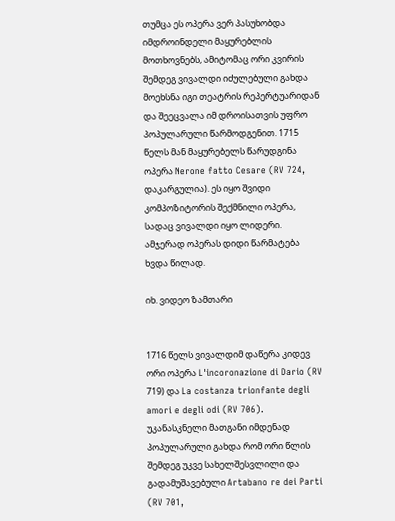თუმცა ეს ოპერა ვერ პასუხობდა იმდროინდელი მაყურებლის მოთხოვნებს, ამიტომაც ორი კვირის შემდეგ ვივალდი იძულებული გახდა მოეხსნა იგი თეატრის რეპერტუარიდან და შეეცვალა იმ დროისათვის უფრო პოპულარული წარმოდგენით. 1715 წელს მან მაყურებელს წარუდგინა ოპერა Nerone fatto Cesare (RV 724, დაკარგულია). ეს იყო შვიდი კომპოზიტორის შექმნილი ოპერა, სადაც ვივალდი იყო ლიდერი. ამჯერად ოპერას დიდი წარმატება ხვდა წილად.

იხ. ვიდეო ზამთარი


1716 წელს ვივალდიმ დაწერა კიდევ ორი ოპერა L'incoronazione di Dario (RV 719) და La costanza trionfante degli amori e degli odi (RV 706). უკანასკნელი მათგანი იმდენად პოპულარული გახდა რომ ორი წლის შემდეგ უკვე სახელშესვლილი და გადამუშავებული Artabano re dei Parti (RV 701,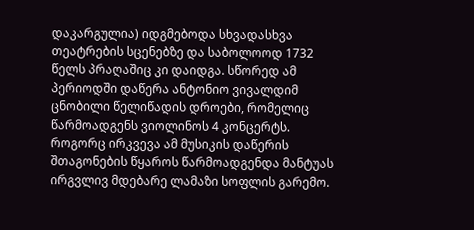დაკარგულია) იდგმებოდა სხვადასხვა თეატრების სცენებზე და საბოლოოდ 1732 წელს პრაღაშიც კი დაიდგა. სწორედ ამ პერიოდში დაწერა ანტონიო ვივალდიმ ცნობილი წელიწადის დროები, რომელიც წარმოადგენს ვიოლინოს 4 კონცერტს. როგორც ირკვევა ამ მუსიკის დაწერის შთაგონების წყაროს წარმოადგენდა მანტუას ირგვლივ მდებარე ლამაზი სოფლის გარემო.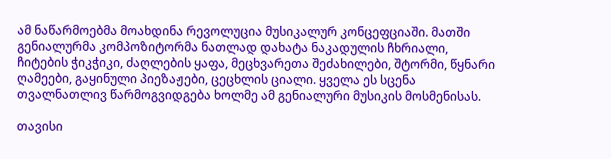ამ ნაწარმოებმა მოახდინა რევოლუცია მუსიკალურ კონცეფციაში. მათში გენიალურმა კომპოზიტორმა ნათლად დახატა ნაკადულის ჩხრიალი, ჩიტების ჭიკჭიკი, ძაღლების ყაფა, მეცხვარეთა შეძახილები, შტორმი, წყნარი ღამეები, გაყინული პიეზაჟები, ცეცხლის ციალი. ყველა ეს სცენა თვალნათლივ წარმოგვიდგება ხოლმე ამ გენიალური მუსიკის მოსმენისას.

თავისი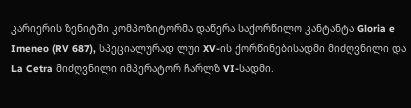კარიერის ზენიტში კომპოზიტორმა დაწერა საქორწილო კანტანტა Gloria e Imeneo (RV 687), სპეციალურად ლუი XV-ის ქორწინებისადმი მიძღვნილი და La Cetra მიძღვნილი იმპერატორ ჩარლზ VI-სადმი.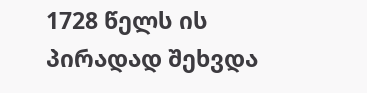1728 წელს ის პირადად შეხვდა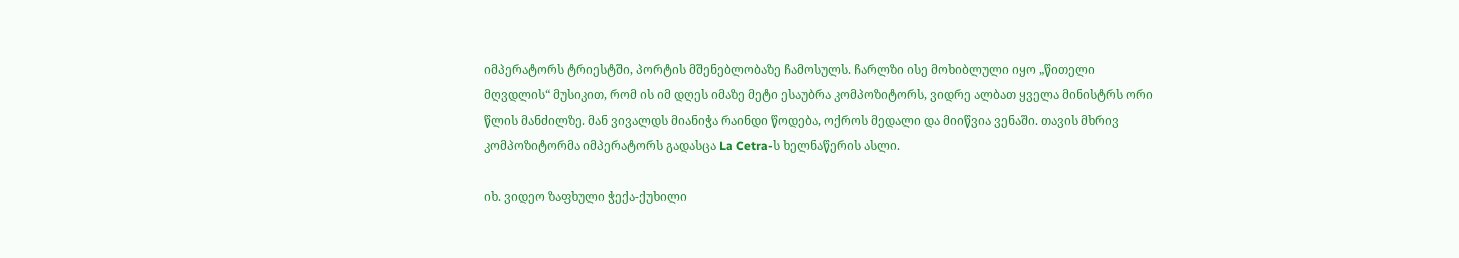იმპერატორს ტრიესტში, პორტის მშენებლობაზე ჩამოსულს. ჩარლზი ისე მოხიბლული იყო „წითელი მღვდლის“ მუსიკით, რომ ის იმ დღეს იმაზე მეტი ესაუბრა კომპოზიტორს, ვიდრე ალბათ ყველა მინისტრს ორი წლის მანძილზე. მან ვივალდს მიანიჭა რაინდი წოდება, ოქროს მედალი და მიიწვია ვენაში. თავის მხრივ კომპოზიტორმა იმპერატორს გადასცა La Cetra-ს ხელნაწერის ასლი.

იხ. ვიდეო ზაფხული ჭექა-ქუხილი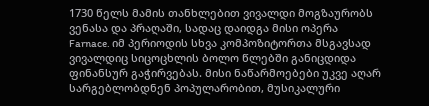1730 წელს მამის თანხლებით ვივალდი მოგზაურობს ვენასა და პრაღაში, სადაც დაიდგა მისი ოპერა Farnace. იმ პერიოდის სხვა კომპოზიტორთა მსგავსად ვივალდიც სიცოცხლის ბოლო წლებში განიცდიდა ფინანსურ გაჭირვებას. მისი ნაწარმოებები უკვე აღარ სარგებლობდნენ პოპულარობით, მუსიკალური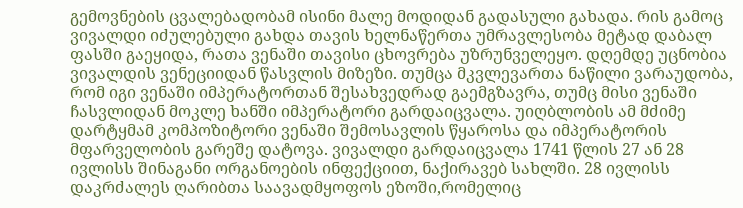გემოვნების ცვალებადობამ ისინი მალე მოდიდან გადასული გახადა. რის გამოც ვივალდი იძულებული გახდა თავის ხელნაწერთა უმრავლესობა მეტად დაბალ ფასში გაეყიდა, რათა ვენაში თავისი ცხოვრება უზრუნველეყო. დღემდე უცნობია ვივალდის ვენეციიდან წასვლის მიზეზი. თუმცა მკვლევართა ნაწილი ვარაუდობა, რომ იგი ვენაში იმპერატორთან შესახვედრად გაემგზავრა, თუმც მისი ვენაში ჩასვლიდან მოკლე ხანში იმპერატორი გარდაიცვალა. უიღბლობის ამ მძიმე დარტყმამ კომპოზიტორი ვენაში შემოსავლის წყაროსა და იმპერატორის მფარველობის გარეშე დატოვა. ვივალდი გარდაიცვალა 1741 წლის 27 ან 28 ივლისს შინაგანი ორგანოების ინფექციით, ნაქირავებ სახლში. 28 ივლისს დაკრძალეს ღარიბთა საავადმყოფოს ეზოში,რომელიც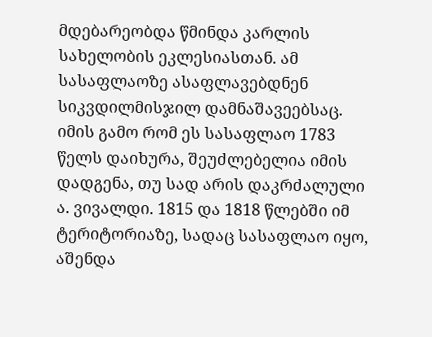მდებარეობდა წმინდა კარლის სახელობის ეკლესიასთან. ამ სასაფლაოზე ასაფლავებდნენ სიკვდილმისჯილ დამნაშავეებსაც. იმის გამო რომ ეს სასაფლაო 1783 წელს დაიხურა, შეუძლებელია იმის დადგენა, თუ სად არის დაკრძალული ა. ვივალდი. 1815 და 1818 წლებში იმ ტერიტორიაზე, სადაც სასაფლაო იყო, აშენდა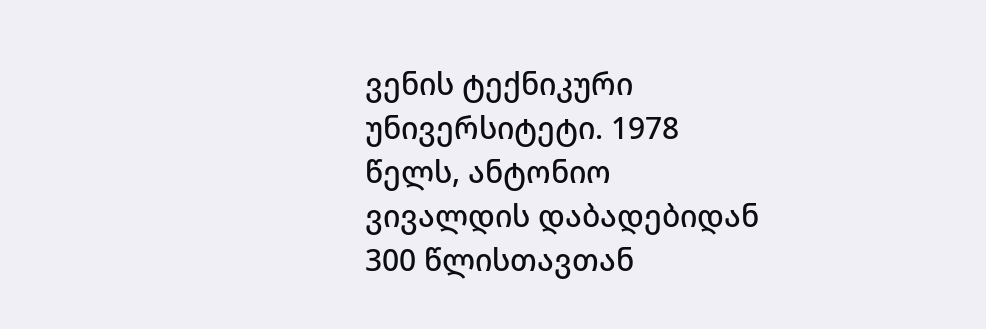ვენის ტექნიკური უნივერსიტეტი. 1978 წელს, ანტონიო ვივალდის დაბადებიდან 300 წლისთავთან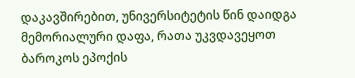დაკავშირებით, უნივერსიტეტის წინ დაიდგა მემორიალური დაფა, რათა უკვდავეყოთ ბაროკოს ეპოქის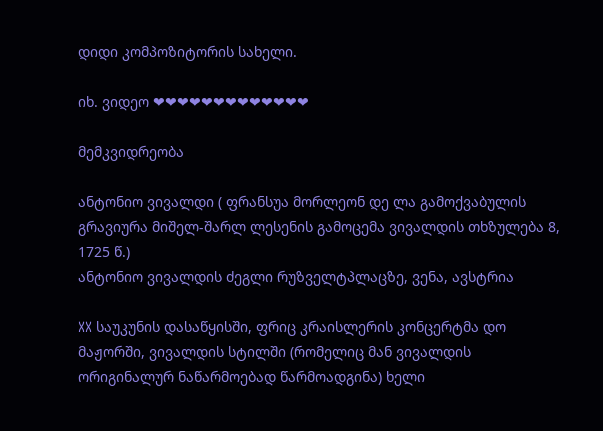დიდი კომპოზიტორის სახელი.

იხ. ვიდეო ❤❤❤❤❤❤❤❤❤❤❤❤❤

მემკვიდრეობა

ანტონიო ვივალდი ( ფრანსუა მორლეონ დე ლა გამოქვაბულის გრავიურა მიშელ-შარლ ლესენის გამოცემა ვივალდის თხზულება 8, 1725 წ.)
ანტონიო ვივალდის ძეგლი რუზველტპლაცზე, ვენა, ავსტრია

XX საუკუნის დასაწყისში, ფრიც კრაისლერის კონცერტმა დო მაჟორში, ვივალდის სტილში (რომელიც მან ვივალდის ორიგინალურ ნაწარმოებად წარმოადგინა) ხელი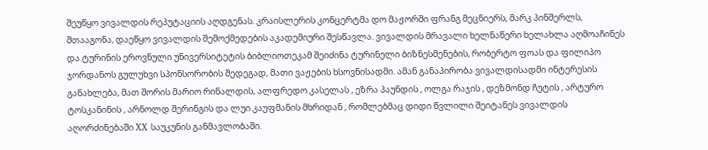შეუწყო ვივალდის რეპუტაციის აღდგენას. კრაისლერის კონცერტმა დო მაჟორში ფრანგ მეცნიერს, მარკ პინშერლს, შთააგონა, დაეწყო ვივალდის შემოქმედების აკადემიური შესწავლა. ვივალდის მრავალი ხელნაწერი ხელახლა აღმოაჩინეს და ტურინის ეროვნული უნივერსიტეტის ბიბლიოთეკამ შეიძინა ტურინელი ბიზნესმენების, რობერტო ფოას და ფილიპო ჯორდანოს გულუხვი სპონსორობის შედეგად, მათი ვაჟების ხსოვნისადმი. ამან განაპირობა ვივალდისადმი ინტერესის განახლება, მათ შორის მარიო რინალდის, ალფრედო კასელას , ეზრა პაუნდის , ოლგა რაჯის , დეზმონდ ჩუტის , არტურო ტოსკანინის , არნოლდ შერინგის და ლუი კაუფმანის მხრიდან , რომლებმაც დიდი წვლილი შეიტანეს ვივალდის აღორძინებაში XX საუკუნის განმავლობაში.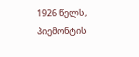1926 წელს, პიემონტის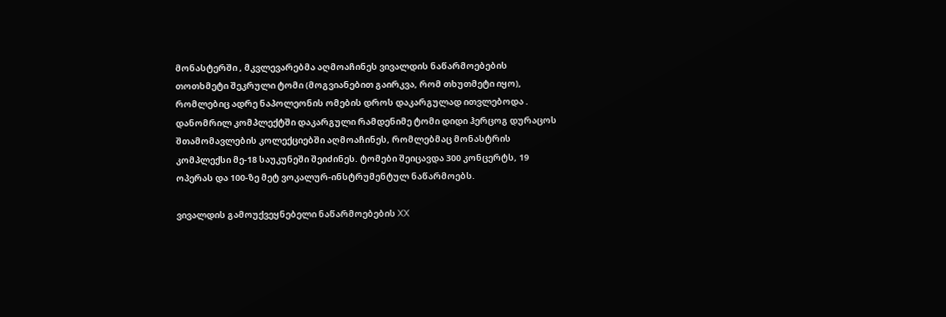მონასტერში , მკვლევარებმა აღმოაჩინეს ვივალდის ნაწარმოებების თოთხმეტი შეკრული ტომი (მოგვიანებით გაირკვა, რომ თხუთმეტი იყო), რომლებიც ადრე ნაპოლეონის ომების დროს დაკარგულად ითვლებოდა . დანომრილ კომპლექტში დაკარგული რამდენიმე ტომი დიდი ჰერცოგ დურაცოს შთამომავლების კოლექციებში აღმოაჩინეს, რომლებმაც მონასტრის კომპლექსი მე-18 საუკუნეში შეიძინეს. ტომები შეიცავდა 300 კონცერტს, 19 ოპერას და 100-ზე მეტ ვოკალურ-ინსტრუმენტულ ნაწარმოებს.

ვივალდის გამოუქვეყნებელი ნაწარმოებების XX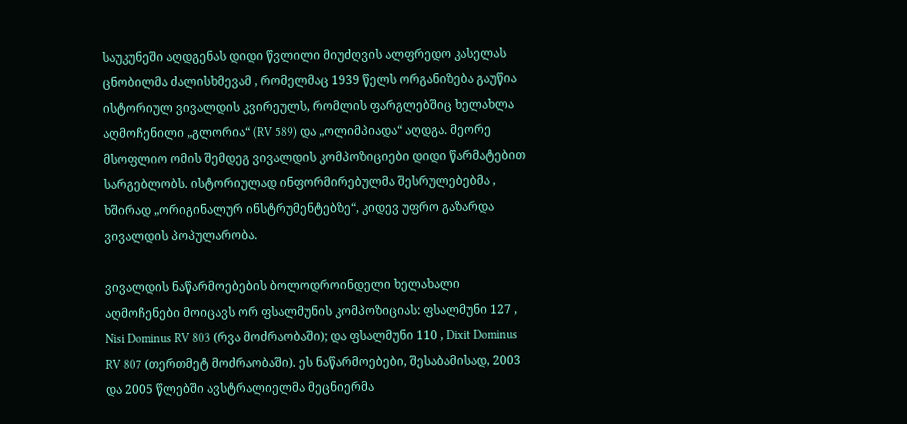საუკუნეში აღდგენას დიდი წვლილი მიუძღვის ალფრედო კასელას ცნობილმა ძალისხმევამ , რომელმაც 1939 წელს ორგანიზება გაუწია ისტორიულ ვივალდის კვირეულს, რომლის ფარგლებშიც ხელახლა აღმოჩენილი „გლორია“ (RV 589) და „ოლიმპიადა“ აღდგა. მეორე მსოფლიო ომის შემდეგ ვივალდის კომპოზიციები დიდი წარმატებით სარგებლობს. ისტორიულად ინფორმირებულმა შესრულებებმა , ხშირად „ორიგინალურ ინსტრუმენტებზე“, კიდევ უფრო გაზარდა ვივალდის პოპულარობა.

ვივალდის ნაწარმოებების ბოლოდროინდელი ხელახალი აღმოჩენები მოიცავს ორ ფსალმუნის კომპოზიციას: ფსალმუნი 127 , Nisi Dominus RV 803 (რვა მოძრაობაში); და ფსალმუნი 110 , Dixit Dominus RV 807 (თერთმეტ მოძრაობაში). ეს ნაწარმოებები, შესაბამისად, 2003 და 2005 წლებში ავსტრალიელმა მეცნიერმა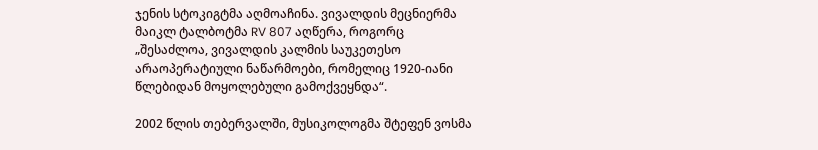ჯენის სტოკიგტმა აღმოაჩინა. ვივალდის მეცნიერმა მაიკლ ტალბოტმა RV 807 აღწერა, როგორც „შესაძლოა, ვივალდის კალმის საუკეთესო არაოპერატიული ნაწარმოები, რომელიც 1920-იანი წლებიდან მოყოლებული გამოქვეყნდა“.

2002 წლის თებერვალში, მუსიკოლოგმა შტეფენ ვოსმა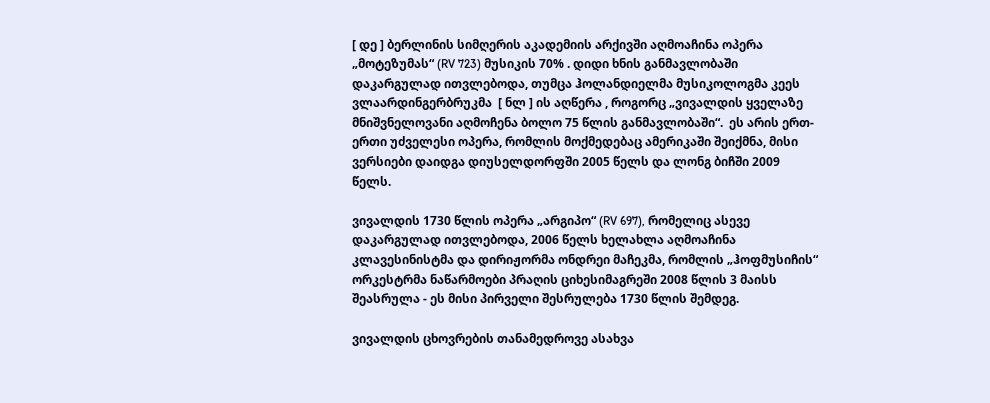[ დე ] ბერლინის სიმღერის აკადემიის არქივში აღმოაჩინა ოპერა „მოტეზუმას“ (RV 723) მუსიკის 70% . დიდი ხნის განმავლობაში დაკარგულად ითვლებოდა, თუმცა ჰოლანდიელმა მუსიკოლოგმა კეეს ვლაარდინგერბრუკმა  [ ნლ ] ის აღწერა , როგორც „ვივალდის ყველაზე მნიშვნელოვანი აღმოჩენა ბოლო 75 წლის განმავლობაში“.  ეს არის ერთ-ერთი უძველესი ოპერა, რომლის მოქმედებაც ამერიკაში შეიქმნა, მისი ვერსიები დაიდგა დიუსელდორფში 2005 წელს და ლონგ ბიჩში 2009 წელს.

ვივალდის 1730 წლის ოპერა „არგიპო“ (RV 697), რომელიც ასევე დაკარგულად ითვლებოდა, 2006 წელს ხელახლა აღმოაჩინა კლავესინისტმა და დირიჟორმა ონდრეი მაჩეკმა, რომლის „ჰოფმუსიჩის“ ორკესტრმა ნაწარმოები პრაღის ციხესიმაგრეში 2008 წლის 3 მაისს შეასრულა - ეს მისი პირველი შესრულება 1730 წლის შემდეგ.

ვივალდის ცხოვრების თანამედროვე ასახვა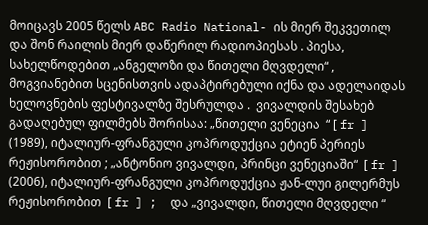მოიცავს 2005 წელს ABC Radio National- ის მიერ შეკვეთილ და შონ რაილის მიერ დაწერილ რადიოპიესას . პიესა, სახელწოდებით „ანგელოზი და წითელი მღვდელი“ , მოგვიანებით სცენისთვის ადაპტირებული იქნა და ადელაიდას ხელოვნების ფესტივალზე შესრულდა .  ვივალდის შესახებ გადაღებულ ფილმებს შორისაა: „წითელი ვენეცია  “ [ fr ] (1989), იტალიურ-ფრანგული კოპროდუქცია ეტიენ პერიეს რეჟისორობით ; „ანტონიო ვივალდი, პრინცი ვენეციაში“  [ fr ] (2006), იტალიურ-ფრანგული კოპროდუქცია ჟან-ლუი გილერმუს რეჟისორობით  [ fr ] ;  და „ვივალდი, წითელი მღვდელი “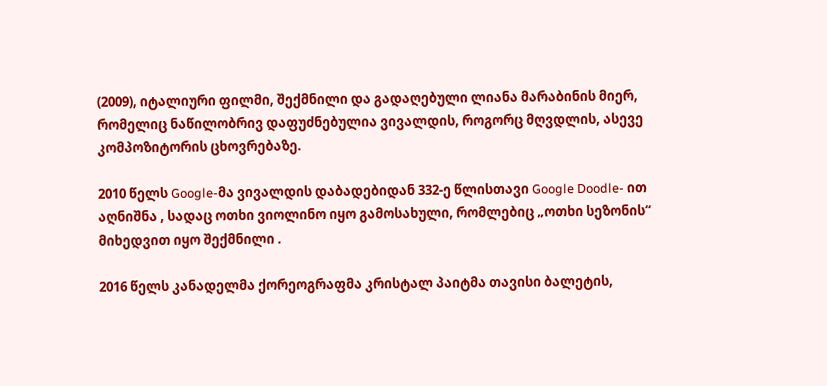(2009), იტალიური ფილმი, შექმნილი და გადაღებული ლიანა მარაბინის მიერ, რომელიც ნაწილობრივ დაფუძნებულია ვივალდის, როგორც მღვდლის, ასევე კომპოზიტორის ცხოვრებაზე.

2010 წელს Google-მა ვივალდის დაბადებიდან 332-ე წლისთავი Google Doodle- ით აღნიშნა , სადაც ოთხი ვიოლინო იყო გამოსახული, რომლებიც „ოთხი სეზონის“ მიხედვით იყო შექმნილი .

2016 წელს კანადელმა ქორეოგრაფმა კრისტალ პაიტმა თავისი ბალეტის,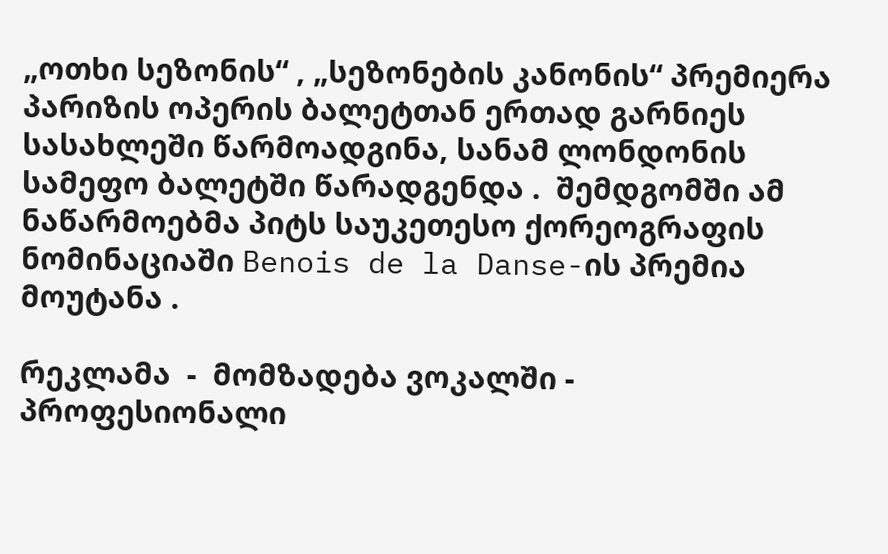„ოთხი სეზონის“ , „სეზონების კანონის“ პრემიერა პარიზის ოპერის ბალეტთან ერთად გარნიეს სასახლეში წარმოადგინა, სანამ ლონდონის სამეფო ბალეტში წარადგენდა .  შემდგომში ამ ნაწარმოებმა პიტს საუკეთესო ქორეოგრაფის ნომინაციაში Benois de la Danse-ის პრემია მოუტანა .

რეკლამა  -  მომზადება ვოკალში -  პროფესიონალი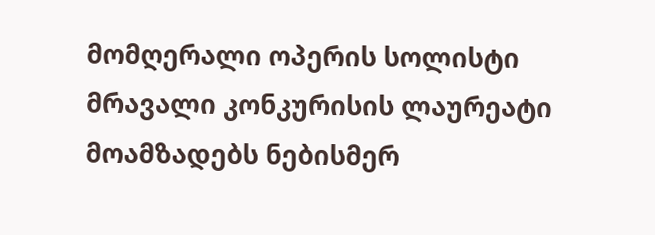მომღერალი ოპერის სოლისტი მრავალი კონკურისის ლაურეატი მოამზადებს ნებისმერ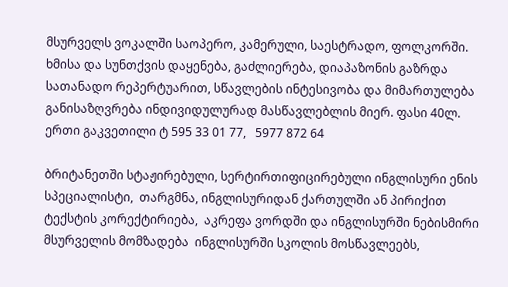მსურველს ვოკალში საოპერო, კამერული, საესტრადო, ფოლკორში. ხმისა და სუნთქვის დაყენება, გაძლიერება, დიაპაზონის გაზრდა სათანადო რეპერტუარით, სწავლების ინტესივობა და მიმართულება განისაზღვრება ინდივიდულურად მასწავლებლის მიერ. ფასი 40ლ. ერთი გაკვეთილი ტ 595 33 01 77,   5977 872 64

ბრიტანეთში სტაჟირებული, სერტირთიფიცირებული ინგლისური ენის სპეციალისტი,  თარგმნა, ინგლისურიდან ქართულში ან პირიქით ტექსტის კორექტირიება,  აკრეფა ვორდში და ინგლისურში ნებისმირი მსურველის მომზადება  ინგლისურში სკოლის მოსწავლეებს,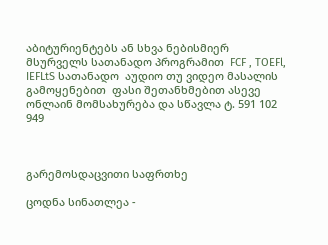აბიტურიენტებს ან სხვა ნებისმიერ მსურველს სათანადო პროგრამით  FCF , TOEFl, IEFLtS სათანადო  აუდიო თუ ვიდეო მასალის გამოყენებით  ფასი შეთანხმებით ასევე ონლაინ მომსახურება და სწავლა ტ. 591 102 949



გარემოსდაცვითი საფრთხე

ცოდნა სინათლეა -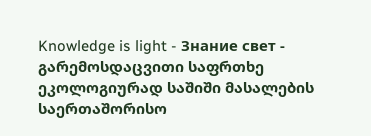Knowledge is light - Знание свет -               გარემოსდაცვითი საფრთხე  ეკოლოგიურად საშიში მასალების საერთაშორისო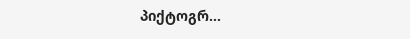პიქტოგრ...